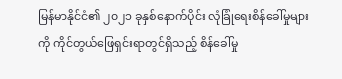မြန်မာနိုင်ငံ၏ ၂၀၂၁ ခုနှစ်နောက်ပိုင်း လုံခြုံရေးစိန်ခေါ်မှုများကို ကိုင်တွယ်ဖြေရှင်းရာတွင်ရှိသည့် စိန်ခေါ်မှု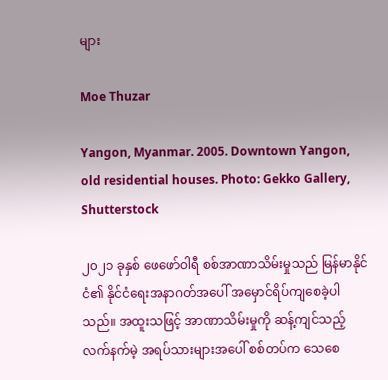များ

Moe Thuzar

Yangon, Myanmar. 2005. Downtown Yangon, old residential houses. Photo: Gekko Gallery, Shutterstock

၂၀၂၁ ခုနှစ် ဖေဖော်ဝါရီ စစ်အာဏာသိမ်းမှုသည် မြန်မာနိုင်ငံ၏ နိုင်ငံရေးအနာဂတ်အပေါ် အမှောင်ရိပ်ကျစေခဲ့ပါသည်။ အထူးသဖြင့် အာဏာသိမ်းမှုကို ဆန့်ကျင်သည့် လက်နက်မဲ့ အရပ်သားများအပေါ် စစ်တပ်က သေစေ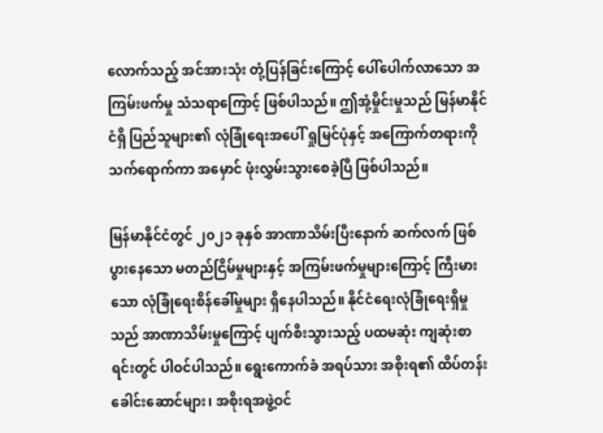လောက်သည့် အင်အားသုံး တုံ့ပြန်ခြင်းကြောင့် ပေါ်ပေါက်လာသော အကြမ်းဖက်မှု သံသရာကြောင့် ဖြစ်ပါသည်။ ဤအုံ့မှိုင်းမှုသည် မြန်မာနိုင်ငံရှိ ပြည်သူများ၏ လုံခြုံရေးအပေါ် ရှုမြင်ပုံနှင့် အကြောက်တရားကို သက်ရောက်ကာ အမှောင် ဖုံးလွှမ်းသွားစေခဲ့ပြီ ဖြစ်ပါသည်။

မြန်မာနိုင်ငံတွင် ၂၀၂၁ ခုနှစ် အာဏာသိမ်းပြီးနောက် ဆက်လက် ဖြစ်ပွားနေသော မတည်ငြိမ်မှုများနှင့် အကြမ်းဖက်မှုများကြောင့် ကြီးမားသော လုံခြုံရေးစိန်ခေါ်မှုများ ရှိနေပါသည်။ နိုင်ငံရေးလုံခြုံရေးရှိမှုသည် အာဏာသိမ်းမှုကြောင့် ပျက်စီးသွားသည့် ပထမဆုံး ကျဆုံးစာရင်းတွင် ပါဝင်ပါသည်။ ရွေးကောက်ခံ အရပ်သား အစိုးရ၏ ထိပ်တန်းခေါင်းဆောင်များ၊ အစိုးရအဖွဲ့ဝင်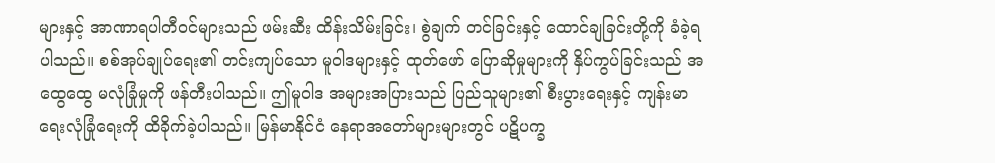များနှင့် အာဏာရပါတီဝင်များသည် ဖမ်းဆီး ထိန်းသိမ်းခြင်း၊ စွဲချက် တင်ခြင်းနှင့် ထောင်ချခြင်းတို့ကို ခံခဲ့ရပါသည်။ စစ်အုပ်ချုပ်ရေး၏ တင်းကျပ်သော မူဝါဒများနှင့် ထုတ်ဖော် ပြောဆိုမှုများကို နှိပ်ကွပ်ခြင်းသည် အထွေထွေ မလုံခြုံမှုကို ဖန်တီးပါသည်။ ဤမူဝါဒ အများအပြားသည် ပြည်သူများ၏ စီးပွားရေးနှင့် ကျန်းမာရေးလုံခြုံရေးကို ထိခိုက်ခဲ့ပါသည်။ မြန်မာနိုင်ငံ နေရာအတော်များများတွင် ပဋိပက္ခ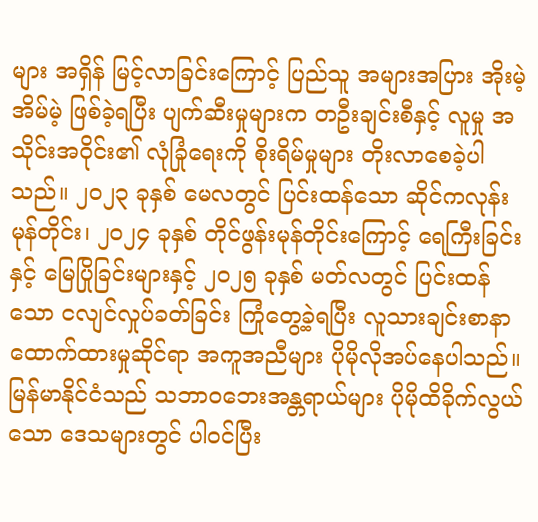များ အရှိန် မြင့်လာခြင်းကြောင့် ပြည်သူ အများအပြား အိုးမဲ့အိမ်မဲ့ ဖြစ်ခဲ့ရပြီး ပျက်ဆီးမှုများက တဦးချင်းစီနှင့် လူမှု အသိုင်းအဝိုင်း၏ လုံခြုံရေးကို စိုးရိမ်မှုများ တိုးလာစေခဲ့ပါသည်။ ၂၀၂၃ ခုနှစ် မေလတွင် ပြင်းထန်သော ဆိုင်ကလုန်း မုန်တိုင်း၊ ၂၀၂၄ ခုနှစ် တိုင်ဖွန်းမုန်တိုင်းကြောင့် ရေကြီးခြင်းနှင့် မြေပြိုခြင်းများနှင့် ၂၀၂၅ ခုနှစ် မတ်လတွင် ပြင်းထန်သော ငလျင်လှုပ်ခတ်ခြင်း ကြုံတွေ့ခဲ့ရပြီး လူသားချင်းစာနာထောက်ထားမှုဆိုင်ရာ အကူအညီများ ပိုမိုလိုအပ်နေပါသည်။ မြန်မာနိုင်ငံသည် သဘာဝဘေးအန္တရာယ်များ ပိုမိုထိခိုက်လွယ်သော ဒေသများတွင် ပါဝင်ပြီး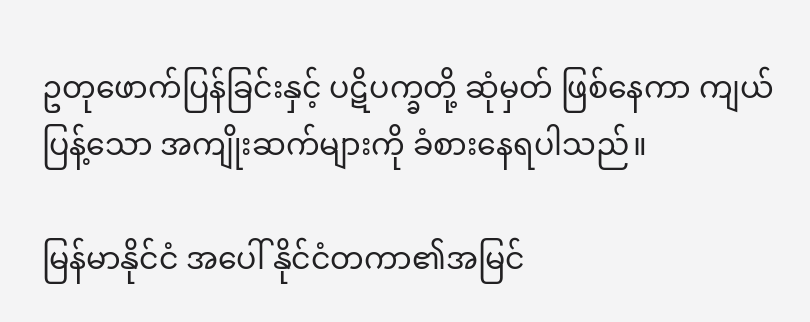ဥတုဖောက်ပြန်ခြင်းနှင့် ပဋိပက္ခတို့ ဆုံမှတ် ဖြစ်နေကာ ကျယ်ပြန့်သော အကျိုးဆက်များကို ခံစားနေရပါသည်။

မြန်မာနိုင်ငံ အပေါ် နိုင်ငံတကာ၏အမြင်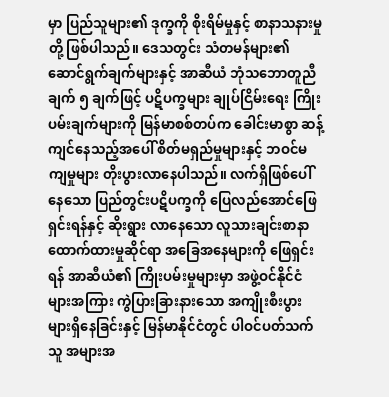မှာ ပြည်သူများ၏ ဒုက္ခကို စိုးရိမ်မှုနှင့် စာနာသနားမှုတို့ ဖြစ်ပါသည်။ ဒေသတွင်း သံတမန်များ၏ ဆောင်ရွက်ချက်များနှင့် အာဆီယံ ဘုံသဘောတူညီချက် ၅ ချက်ဖြင့် ပဋိပက္ခများ ချုပ်ငြိမ်းရေး ကြိုးပမ်းချက်များကို မြန်မာစစ်တပ်က ခေါင်းမာစွာ ဆန့်ကျင်နေသည့်အပေါ် စိတ်မရှည်မှုများနှင့် ဘဝင်မကျမှုများ တိုးပွားလာနေပါသည်။ လက်ရှိဖြစ်ပေါ်နေသော ပြည်တွင်းပဋိပက္ခကို ပြေလည်အောင်ဖြေရှင်းရန်နှင့် ဆိုးရွား လာနေသော လူသားချင်းစာနာထောက်ထားမှုဆိုင်ရာ အခြေအနေများကို ဖြေရှင်းရန် အာဆီယံ၏ ကြိုးပမ်းမှုများမှာ အဖွဲ့ဝင်နိုင်ငံများအကြား ကွဲပြားခြားနားသော အကျိုးစီးပွားများရှိနေခြင်းနှင့် မြန်မာနိုင်ငံတွင် ပါဝင်ပတ်သက်သူ အများအ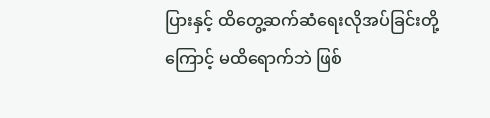ပြားနှင့် ထိတွေ့ဆက်ဆံရေးလိုအပ်ခြင်းတို့ကြောင့် မထိရောက်ဘဲ ဖြစ်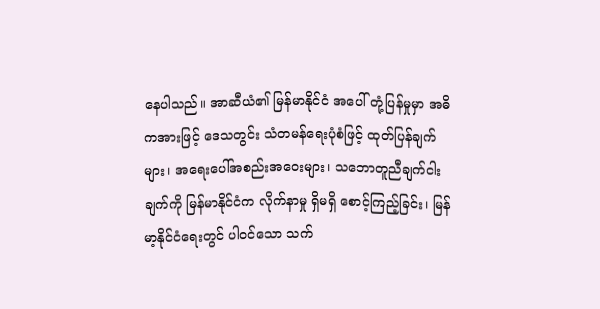နေပါသည်။ အာဆီယံ၏ မြန်မာနိုင်ငံ အပေါ် တုံ့ပြန်မှုမှာ အဓိကအားဖြင့် ဒေသတွင်း သံတမန်ရေးပုံစံဖြင့် ထုတ်ပြန်ချက်များ၊ အရေးပေါ်အစည်းအဝေးများ၊ သဘောတူညီချက်ငါးချက်ကို မြန်မာနိုင်ငံက လိုက်နာမှု ရှိမရှိ စောင့်ကြည့်ခြင်း၊ မြန်မာ့နိုင်ငံရေးတွင် ပါဝင်သော သက်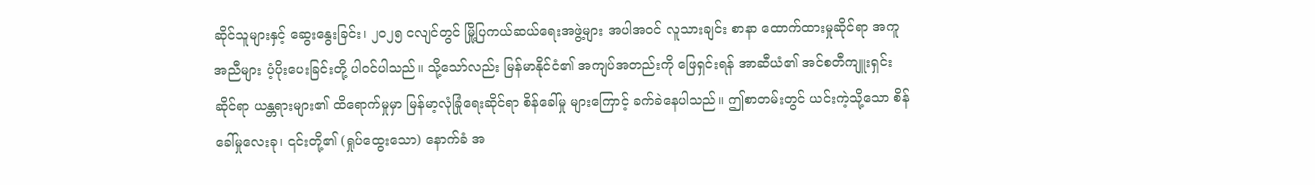ဆိုင်သူများနှင့် ဆွေးနွေးခြင်း၊ ၂၀၂၅ ငလျင်တွင် မြို့ပြကယ်ဆယ်ရေးအဖွဲ့များ အပါအဝင် လူသားချင်း စာနာ ထောက်ထားမှုဆိုင်ရာ အကူအညီများ ပံ့ပိုးပေးခြင်းတို့ ပါဝင်ပါသည်။ သို့သော်လည်း မြန်မာနိုင်ငံ၏ အကျပ်အတည်းကို ဖြေရှင်းရန် အာဆီယံ၏ အင်စတီကျူးရှင်းဆိုင်ရာ ယန္တရားများ၏ ထိရောက်မှုမှာ မြန်မာ့လုံခြုံရေးဆိုင်ရာ စိန်ခေါ်မှု များကြောင့် ခက်ခဲနေပါသည်။ ဤစာတမ်းတွင် ယင်းကဲ့သို့သော စိန်ခေါ်မှုလေးခု၊ ၎င်းတို့၏ (ရှုပ်ထွေးသော) နောက်ခံ အ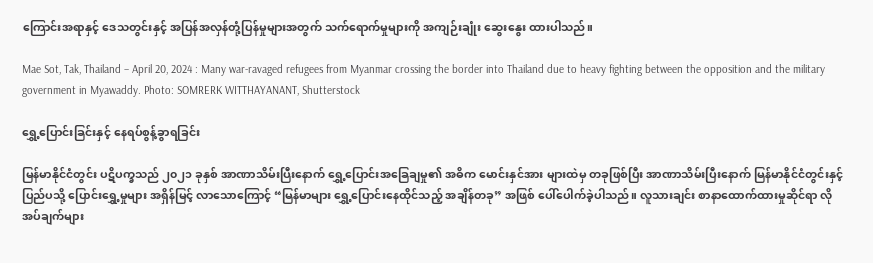ကြောင်းအရာနှင့် ဒေသတွင်းနှင့် အပြန်အလှန်တုံ့ပြန်မှုများအတွက် သက်ရောက်မှုများကို အကျဉ်းချုံး ဆွေးနွေး ထားပါသည်။

Mae Sot, Tak, Thailand – April 20, 2024 : Many war-ravaged refugees from Myanmar crossing the border into Thailand due to heavy fighting between the opposition and the military government in Myawaddy. Photo: SOMRERK WITTHAYANANT, Shutterstock

ရွှေ့ပြောင်းခြင်းနှင့် နေရပ်စွန့်ခွာရခြင်း

မြန်မာနိုင်ငံတွင်း ပဋိပက္ခသည် ၂၀၂၁ ခုနှစ် အာဏာသိမ်းပြီးနောက် ရွှေ့ပြောင်းအခြေချမှု၏ အဓိက မောင်းနှင်အား များထဲမှ တခုဖြစ်ပြီး အာဏာသိမ်းပြီးနောက် မြန်မာနိုင်ငံတွင်းနှင့် ပြည်ပသို့ ပြောင်းရွှေ့မှုများ အရှိန်မြင့် လာသောကြောင့် “မြန်မာများ ရွှေ့ပြောင်းနေထိုင်သည့် အချိန်တခု” အဖြစ် ပေါ်ပေါက်ခဲ့ပါသည်။ လူသားချင်း စာနာထောက်ထားမှုဆိုင်ရာ လိုအပ်ချက်များ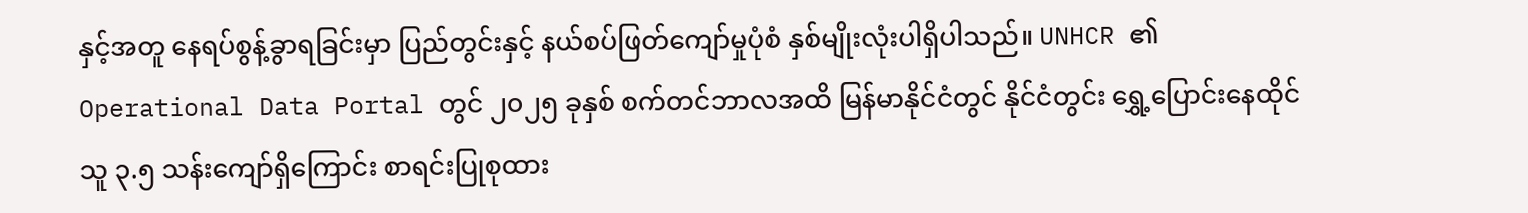နှင့်အတူ နေရပ်စွန့်ခွာရခြင်းမှာ ပြည်တွင်းနှင့် နယ်စပ်ဖြတ်ကျော်မှုပုံစံ နှစ်မျိုးလုံးပါရှိပါသည်။ UNHCR ၏ Operational Data Portal တွင် ၂၀၂၅ ခုနှစ် စက်တင်ဘာလအထိ မြန်မာနိုင်ငံတွင် နိုင်ငံတွင်း ရွှေ့ပြောင်းနေထိုင်သူ ၃.၅ သန်းကျော်ရှိကြောင်း စာရင်းပြုစုထား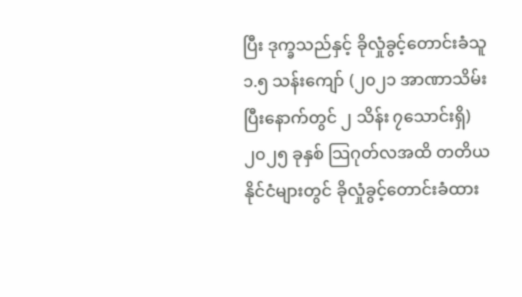ပြီး ဒုက္ခသည်နှင့် ခိုလှုံခွင့်တောင်းခံသူ ၁.၅ သန်းကျော် (၂၀၂၁ အာဏာသိမ်းပြီးနောက်တွင် ၂ သိန်း ၇သောင်းရှိ) ၂၀၂၅ ခုနှစ် သြဂုတ်လအထိ တတိယနိုင်ငံများတွင် ခိုလှုံခွင့်တောင်းခံထား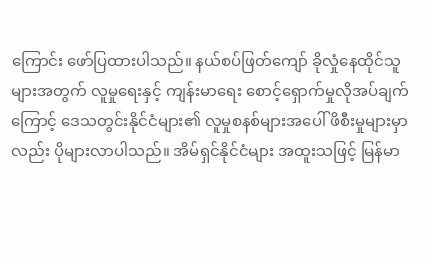ကြောင်း ဖော်ပြထားပါသည်။ နယ်စပ်ဖြတ်ကျော် ခိုလှုံနေထိုင်သူများအတွက် လူမှုရေးနှင့် ကျန်းမာရေး စောင့်ရှောက်မှုလိုအပ်ချက်ကြောင့် ဒေသတွင်းနိုင်ငံများ၏ လူမှုစနစ်များအပေါ် ဖိစီးမှုများမှာလည်း ပိုများလာပါသည်။ အိမ်ရှင်နိုင်ငံများ အထူးသဖြင့် မြန်မာ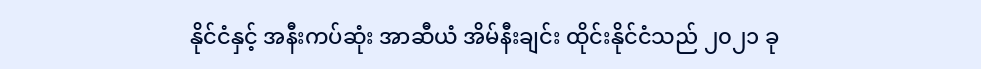နိုင်ငံနှင့် အနီးကပ်ဆုံး အာဆီယံ အိမ်နီးချင်း ထိုင်းနိုင်ငံသည် ၂၀၂၁ ခု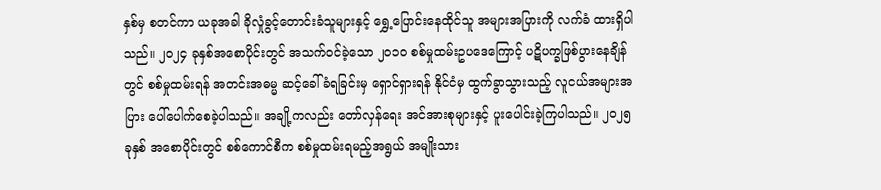နှစ်မှ စတင်ကာ ယခုအခါ ခိုလှုံခွင့်တောင်းခံသူများနှင့် ရွှေ့ပြောင်းနေထိုင်သူ အများအပြားကို လက်ခံ ထားရှိပါသည်။ ၂၀၂၄ ခုနှစ်အစောပိုင်းတွင် အသက်ဝင်ခဲ့သော ၂၀၁၀ စစ်မှုထမ်းဥပဒေကြောင့် ပဋိပက္ခဖြစ်ပွားနေချိန်တွင် စစ်မှုထမ်းရန် အတင်းအဓမ္မ ဆင့်ခေါ်ခံရခြင်းမှ ရှောင်ရှားရန် နိုင်ငံမှ ထွက်ခွာသွားသည့် လူငယ်အများအပြား ပေါ်ပေါက်စေခဲ့ပါသည်။ အချို့ကလည်း တော်လှန်ရေး အင်အားစုများနှင့် ပူးပေါင်းခဲ့ကြပါသည်။ ၂၀၂၅ ခုနှစ် အစောပိုင်းတွင် စစ်ကောင်စီက စစ်မှုထမ်းရမည့်အရွယ် အမျိုးသား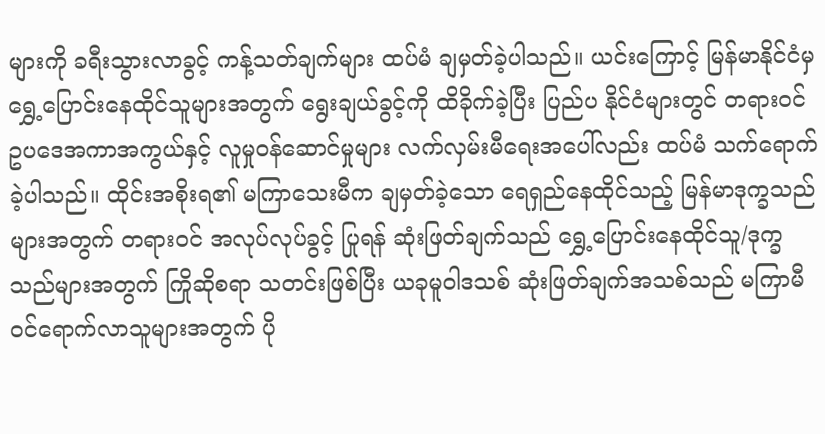များကို ခရီးသွားလာခွင့် ကန့်သတ်ချက်များ ထပ်မံ ချမှတ်ခဲ့ပါသည်။ ယင်းကြောင့် မြန်မာနိုင်ငံမှ ရွှေ့ပြောင်းနေထိုင်သူများအတွက် ရွေးချယ်ခွင့်ကို ထိခိုက်ခဲ့ပြီး ပြည်ပ နိုင်ငံများတွင် တရားဝင် ဥပဒေအကာအကွယ်နှင့် လူမှုဝန်ဆောင်မှုများ လက်လှမ်းမီရေးအပေါ်လည်း ထပ်မံ သက်ရောက်ခဲ့ပါသည်။ ထိုင်းအစိုးရ၏ မကြာသေးမီက ချမှတ်ခဲ့သော ရေရှည်နေထိုင်သည့် မြန်မာဒုက္ခသည်များအတွက် တရားဝင် အလုပ်လုပ်ခွင့် ပြုရန် ဆုံးဖြတ်ချက်သည် ရွှေ့ပြောင်းနေထိုင်သူ/ဒုက္ခသည်များအတွက် ကြိုဆိုစရာ သတင်းဖြစ်ပြီး ယခုမူဝါဒသစ် ဆုံးဖြတ်ချက်အသစ်သည် မကြာမီဝင်ရောက်လာသူများအတွက် ပို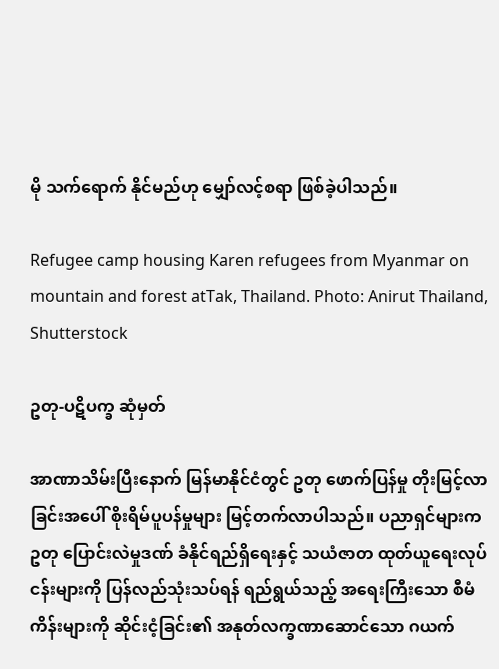မို သက်ရောက် နိုင်မည်ဟု မျှော်လင့်စရာ ဖြစ်ခဲ့ပါသည်။

Refugee camp housing Karen refugees from Myanmar on mountain and forest atTak, Thailand. Photo: Anirut Thailand, Shutterstock

ဥတု-ပဋိပက္ခ ဆုံမှတ်

အာဏာသိမ်းပြီးနောက် မြန်မာနိုင်ငံတွင် ဥတု ဖောက်ပြန်မှု တိုးမြင့်လာခြင်းအပေါ် စိုးရိမ်ပူပန်မှုများ မြင့်တက်လာပါသည်။ ပညာရှင်များက ဥတု ပြောင်းလဲမှုဒဏ် ခံနိုင်ရည်ရှိရေးနှင့် သယံဇာတ ထုတ်ယူရေးလုပ်ငန်းများကို ပြန်လည်သုံးသပ်ရန် ရည်ရွယ်သည့် အရေးကြီးသော စီမံကိန်းများကို ဆိုင်းငံ့ခြင်း၏ အနုတ်လက္ခဏာဆောင်သော ဂယက်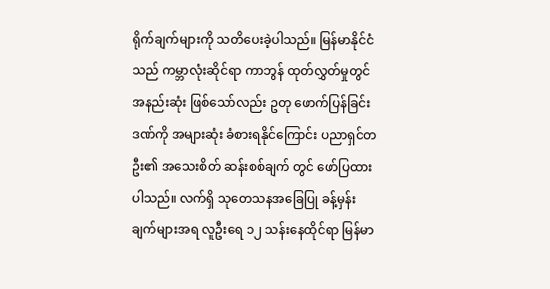ရိုက်ချက်များကို သတိပေးခဲ့ပါသည်။ မြန်မာနိုင်ငံသည် ကမ္ဘာလုံးဆိုင်ရာ ကာဘွန် ထုတ်လွှတ်မှုတွင် အနည်းဆုံး ဖြစ်သော်လည်း ဥတု ဖောက်ပြန်ခြင်းဒဏ်ကို အများဆုံး ခံစားရနိုင်ကြောင်း ပညာရှင်တဦး၏ အသေးစိတ် ဆန်းစစ်ချက် တွင် ဖော်ပြထားပါသည်။ လက်ရှိ သုတေသနအခြေပြု ခန့်မှန်းချက်များအရ လူဦးရေ ၁၂ သန်းနေထိုင်ရာ မြန်မာ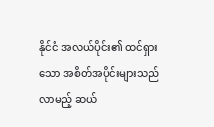နိုင်ငံ အလယ်ပိုင်း၏ ထင်ရှားသော အစိတ်အပိုင်းများသည် လာမည့် ဆယ်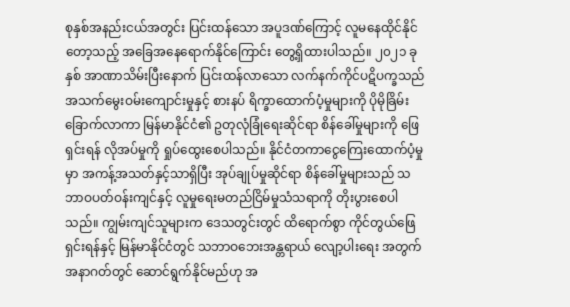စုနှစ်အနည်းငယ်အတွင်း ပြင်းထန်သော အပူဒဏ်ကြောင့် လူမနေထိုင်နိုင်တော့သည့် အခြေအနေရောက်နိုင်ကြောင်း တွေ့ရှိထားပါသည်။ ၂၀၂၁ ခုနှစ် အာဏာသိမ်းပြီးနောက် ပြင်းထန်လာသော လက်နက်ကိုင်ပဋိပက္ခသည် အသက်မွေးဝမ်းကျောင်းမှုနှင့် စားနပ် ရိက္ခာထောက်ပံ့မှုများကို ပိုမိုခြိမ်းခြောက်လာကာ မြန်မာနိုင်ငံ၏ ဥတုလုံခြုံရေးဆိုင်ရာ စိန်ခေါ်မှုများကို ဖြေရှင်းရန် လိုအပ်မှုကို ရှုပ်ထွေးစေပါသည်။ နိုင်ငံတကာငွေကြေးထောက်ပံ့မှုမှာ အကန့်အသတ်နှင့်သာရှိပြီး အုပ်ချုပ်မှုဆိုင်ရာ စိန်ခေါ်မှုများသည် သဘာဝပတ်ဝန်းကျင်နှင့် လူမှုရေးမတည်ငြိမ်မှုသံသရာကို တိုးပွားစေပါသည်။ ကျွမ်းကျင်သူများက ဒေသတွင်းတွင် ထိရောက်စွာ ကိုင်တွယ်ဖြေရှင်းရန်နှင့် မြန်မာနိုင်ငံတွင် သဘာဝဘေးအန္တရာယ် လျော့ပါးရေး အတွက် အနာဂတ်တွင် ဆောင်ရွက်နိုင်မည်ဟု အ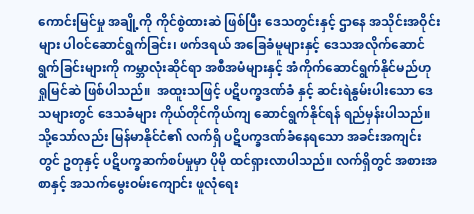ကောင်းမြင်မှု အချို့ကို ကိုင်စွဲထားဆဲ ဖြစ်ပြီး ဒေသတွင်းနှင့် ဌာနေ အသိုင်းအဝိုင်းများ ပါ၀င်ဆောင်ရွက်ခြင်း၊ ဖက်ဒရယ် အခြေခံမူများနှင့် ဒေသအလိုက်ဆောင်ရွက်ခြင်းများကို ကမ္ဘာလုံးဆိုင်ရာ အစီအမံများနှင့် အံကိုက်ဆောင်ရွက်နိုင်မည်ဟု ရှုမြင်ဆဲ ဖြစ်ပါသည်။  အထူးသဖြင့် ပဋိပက္ခဒဏ်ခံ နှင့် ဆင်းရဲနွမ်းပါးသော ဒေသများတွင် ဒေသခံများ ကိုယ်တိုင်ကိုယ်ကျ ဆောင်ရွက်နိုင်ရန် ရည်မှန်းပါသည်။ သို့သော်လည်း မြန်မာနိုင်ငံ၏ လက်ရှိ ပဋိပက္ခဒဏ်ခံနေရသော အခင်းအကျင်းတွင် ဥတုနှင့် ပဋိပက္ခဆက်စပ်မှုမှာ ပိုမို ထင်ရှားလာပါသည်။ လက်ရှိတွင် အစားအစာနှင့် အသက်မွေးဝမ်းကျောင်း ဖူလုံရေး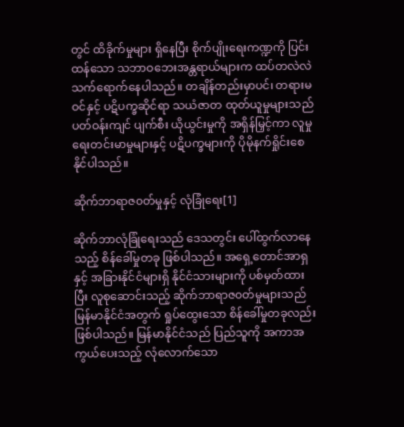တွင် ထိခိုက်မှုများ ရှိနေပြီး စိုက်ပျိုးရေးကဏ္ဍကို ပြင်းထန်သော သဘာဝဘေးအန္တရာယ်များက ထပ်တလဲလဲ သက်ရောက်နေပါသည်။ တချိန်တည်းမှာပင်၊ တရားမဝင်နှင့် ပဋိပက္ခဆိုင်ရာ သယံဇာတ ထုတ်ယူမှုများသည် ပတ်ဝန်းကျင် ပျက်စီး ယိုယွင်းမှုကို အရှိန်မြှင့်ကာ လူမှုရေးတင်းမာမှုများနှင့် ပဋိပက္ခများကို ပိုမိုနက်ရှိုင်းစေနိုင်ပါသည်။

ဆိုက်ဘာရာဇ၀တ်မှုနှင့် လုံခြုံရေး[1]

ဆိုက်ဘာလုံခြုံရေးသည် ဒေသတွင်း ပေါ်ထွက်လာနေသည့် စိန်ခေါ်မှုတခု ဖြစ်ပါသည်။ အရှေ့တောင်အာရှနှင့် အခြားနိုင်ငံများရှိ နိုင်ငံသားများကို ပစ်မှတ်ထားပြီး လူစုဆောင်းသည့် ဆိုက်ဘာရာဇ၀တ်မှုများသည် မြန်မာနိုင်ငံအတွက် ရှုပ်ထွေးသော စိန်ခေါ်မှုတခုလည်း ဖြစ်ပါသည်။ မြန်မာနိုင်ငံသည် ပြည်သူကို အကာအကွယ်ပေးသည့် လုံလောက်သော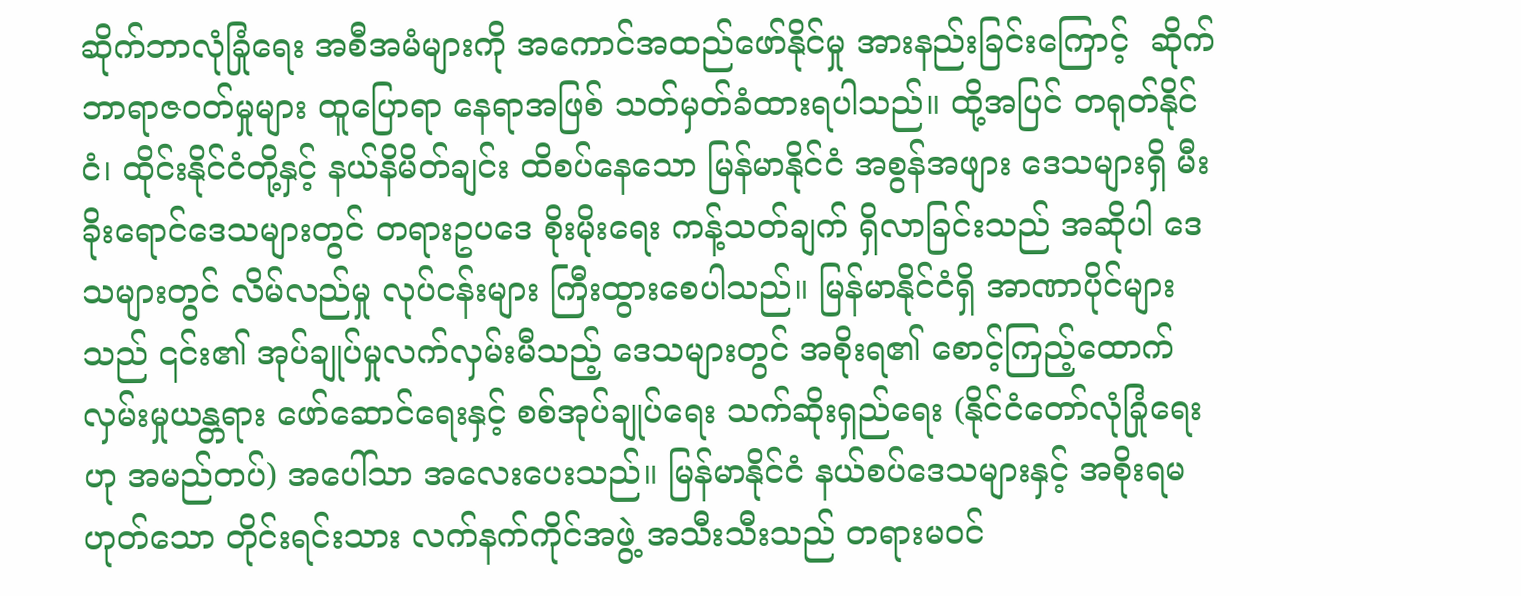ဆိုက်ဘာလုံခြုံရေး အစီအမံများကို အကောင်အထည်ဖော်နိုင်မှု အားနည်းခြင်းကြောင့်  ဆိုက်ဘာရာဇ၀တ်မှုများ ထူပြောရာ နေရာအဖြစ် သတ်မှတ်ခံထားရပါသည်။ ထို့အပြင် တရုတ်နိုင်ငံ၊ ထိုင်းနိုင်ငံတို့နှင့် နယ်နိမိတ်ချင်း ထိစပ်နေသော မြန်မာနိုင်ငံ အစွန်အဖျား ဒေသများရှိ မီးခိုးရောင်ဒေသများတွင် တရားဥပဒေ စိုးမိုးရေး ကန့်သတ်ချက် ရှိလာခြင်းသည် အဆိုပါ ဒေသများတွင် လိမ်လည်မှု လုပ်ငန်းများ ကြီးထွားစေပါသည်။ မြန်မာနိုင်ငံရှိ အာဏာပိုင်များသည် ၎င်း၏ အုပ်ချုပ်မှုလက်လှမ်းမီသည့် ဒေသများတွင် အစိုးရ၏ စောင့်ကြည့်ထောက်လှမ်းမှုယန္တရား ဖော်ဆောင်ရေးနှင့် စစ်အုပ်ချုပ်ရေး သက်ဆိုးရှည်ရေး (နိုင်ငံတော်လုံခြုံရေးဟု အမည်တပ်) အပေါ်သာ အလေးပေးသည်။ မြန်မာနိုင်ငံ နယ်စပ်ဒေသများနှင့် အစိုးရမဟုတ်သော တိုင်းရင်းသား လက်နက်ကိုင်အဖွဲ့ အသီးသီးသည် တရားမဝင်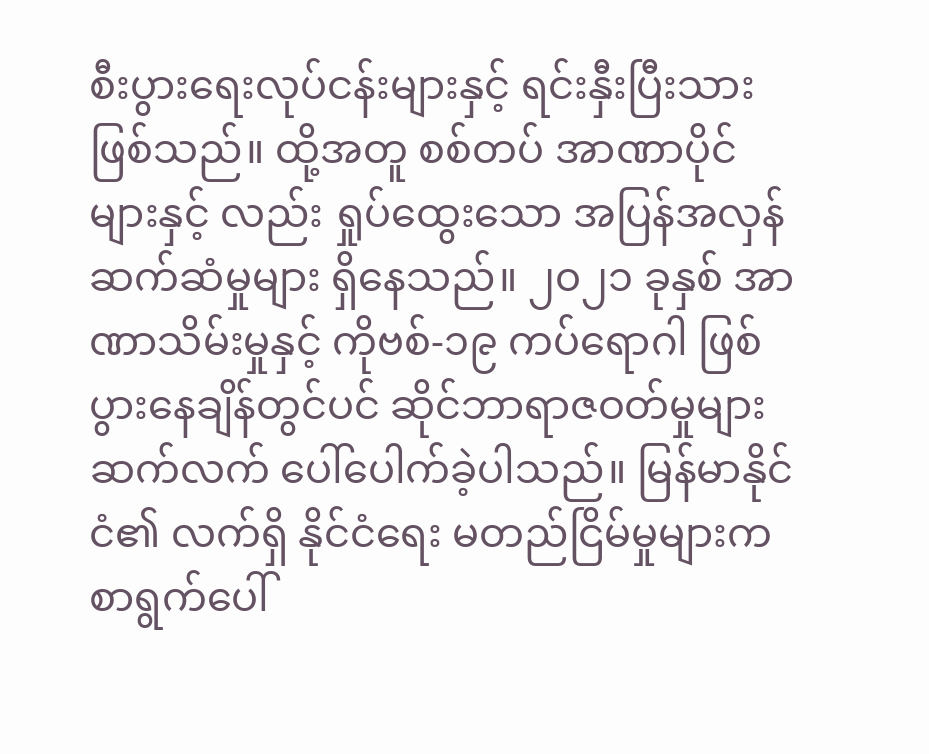စီးပွားရေးလုပ်ငန်းများနှင့် ရင်းနှီးပြီးသား ဖြစ်သည်။ ထို့အတူ စစ်တပ် အာဏာပိုင်များနှင့် လည်း ရှုပ်ထွေးသော အပြန်အလှန် ဆက်ဆံမှုများ ရှိနေသည်။ ၂၀၂၁ ခုနှစ် အာဏာသိမ်းမှုနှင့် ကိုဗစ်-၁၉ ကပ်ရောဂါ ဖြစ်ပွားနေချိန်တွင်ပင် ဆိုင်ဘာရာဇဝတ်မှုများ ဆက်လက် ပေါ်ပေါက်ခဲ့ပါသည်။ မြန်မာနိုင်ငံ၏ လက်ရှိ နိုင်ငံရေး မတည်ငြိမ်မှုများက စာရွက်ပေါ်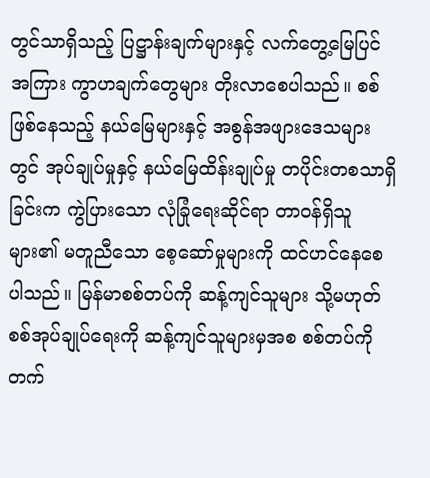တွင်သာရှိသည့် ပြဋ္ဌာန်းချက်များနှင့် လက်တွေ့မြေပြင်အကြား ကွာဟချက်တွေများ တိုးလာစေပါသည်။ စစ်ဖြစ်နေသည့် နယ်မြေများနှင့် အစွန်အဖျားဒေသများတွင် အုပ်ချုပ်မှုနှင့် နယ်မြေထိန်းချုပ်မှု တပိုင်းတစသာရှိခြင်းက ကွဲပြားသော လုံခြုံရေးဆိုင်ရာ တာဝန်ရှိသူများ၏ မတူညီသော စေ့ဆော်မှုများကို ထင်ဟင်နေစေပါသည်။ မြန်မာစစ်တပ်ကို ဆန့်ကျင်သူများ သို့မဟုတ် စစ်အုပ်ချုပ်ရေးကို ဆန့်ကျင်သူများမှအစ စစ်တပ်ကို တက်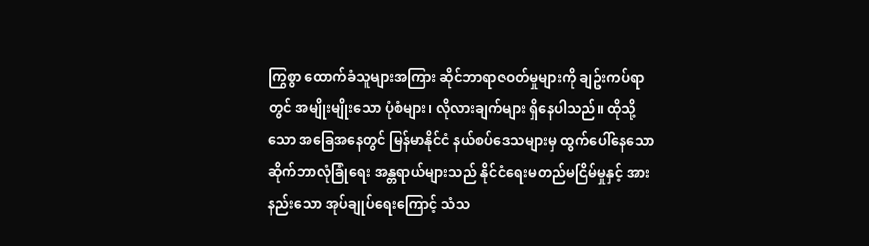ကြွစွာ ထောက်ခံသူများအကြား ဆိုင်ဘာရာဇဝတ်မှုများကို ချဥ်းကပ်ရာတွင် အမျိုးမျိုးသော ပုံစံများ၊ လိုလားချက်များ ရှိနေပါသည်။ ထိုသို့သော အခြေအနေတွင် မြန်မာနိုင်ငံ နယ်စပ်ဒေသများမှ ထွက်ပေါ်နေသော ဆိုက်ဘာလုံခြုံရေး အန္တရာယ်များသည် နိုင်ငံရေးမတည်မငြိမ်မှုနှင့် အားနည်းသော အုပ်ချုပ်ရေးကြောင့် သံသ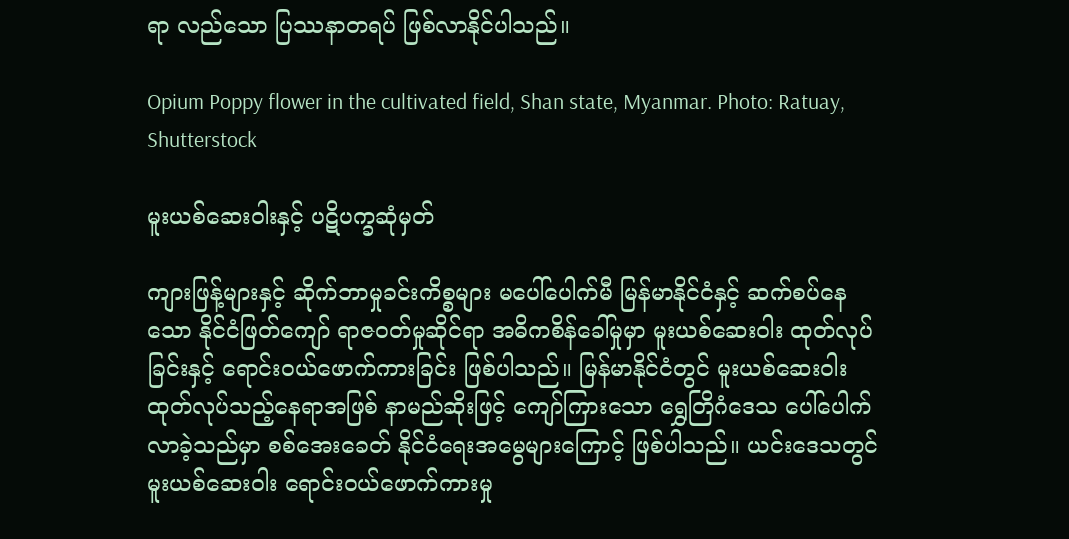ရာ လည်သော ပြဿနာတရပ် ဖြစ်လာနိုင်ပါသည်။

Opium Poppy flower in the cultivated field, Shan state, Myanmar. Photo: Ratuay, Shutterstock

မူးယစ်ဆေးဝါးနှင့် ပဋိပက္ခဆုံမှတ်

ကျားဖြန့်များနှင့် ဆိုက်ဘာမှုခင်းကိစ္စများ မပေါ်ပေါက်မီ မြန်မာနိုင်ငံနှင့် ဆက်စပ်နေသော နိုင်ငံဖြတ်ကျော် ရာဇ၀တ်မှုဆိုင်ရာ အဓိကစိန်ခေါ်မှုမှာ မူးယစ်ဆေးဝါး ထုတ်လုပ်ခြင်းနှင့် ရောင်းဝယ်ဖောက်ကားခြင်း ဖြစ်ပါသည်။ မြန်မာနိုင်ငံတွင် မူးယစ်ဆေးဝါးထုတ်လုပ်သည့်နေရာအဖြစ် နာမည်ဆိုးဖြင့် ကျော်ကြားသော ရွှေတြိဂံဒေသ ပေါ်ပေါက်လာခဲ့သည်မှာ စစ်အေးခေတ် နိုင်ငံရေးအမွေများကြောင့် ဖြစ်ပါသည်။ ယင်းဒေသတွင် မူးယစ်ဆေးဝါး ရောင်းဝယ်ဖောက်ကားမှု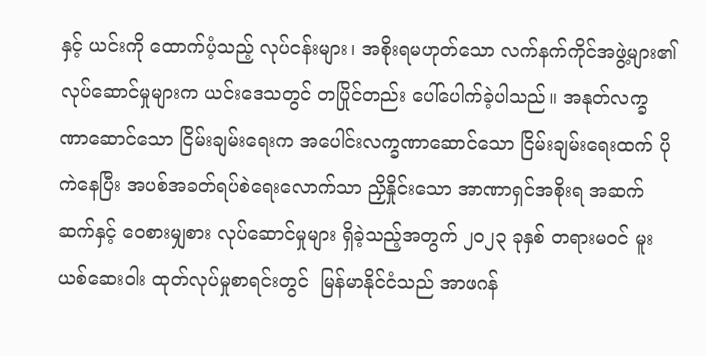နှင့် ယင်းကို ထောက်ပံ့သည့် လုပ်ငန်းများ၊ အစိုးရမဟုတ်သော လက်နက်ကိုင်အဖွဲ့များ၏ လုပ်ဆောင်မှုများက ယင်းဒေသတွင် တပြိုင်တည်း ပေါ်ပေါက်ခဲ့ပါသည်။ အနုတ်လက္ခဏာဆောင်သော ငြိမ်းချမ်းရေးက အပေါင်းလက္ခဏာဆောင်သော ငြိမ်းချမ်းရေးထက် ပိုကဲနေပြီး အပစ်အခတ်ရပ်စဲရေးလောက်သာ ညှိနှိုင်းသော အာဏာရှင်အစိုးရ အဆက်ဆက်နှင့် ဝေစားမျှစား လုပ်ဆောင်မှုများ ရှိခဲ့သည့်အတွက် ၂၀၂၃ ခုနှစ် တရားမဝင် မူးယစ်ဆေးဝါး ထုတ်လုပ်မှုစာရင်းတွင်  မြန်မာနိုင်ငံသည် အာဖဂန်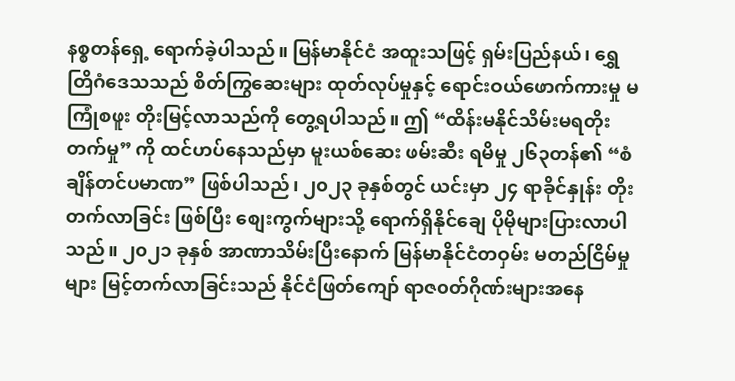နစ္စတန်ရှေ့ ရောက်ခဲ့ပါသည်။ မြန်မာနိုင်ငံ အထူးသဖြင့် ရှမ်းပြည်နယ်၊ ရွှေတြိဂံဒေသသည် စိတ်ကြွဆေးများ ထုတ်လုပ်မှုနှင့် ရောင်းဝယ်ဖောက်ကားမှု မကြုံစဖူး တိုးမြင့်လာသည်ကို တွေ့ရပါသည်။ ဤ “ထိန်းမနိုင်သိမ်းမရတိုးတက်မှု” ကို ထင်ဟပ်နေသည်မှာ မူးယစ်ဆေး ဖမ်းဆီး ရမိမှု ၂၆၃တန်၏ “စံချိန်တင်ပမာဏ” ဖြစ်ပါသည်၊ ၂၀၂၃ ခုနှစ်တွင် ယင်းမှာ ၂၄ ရာခိုင်နှုန်း တိုးတက်လာခြင်း ဖြစ်ပြီး စျေးကွက်များသို့ ရောက်ရှိနိုင်ချေ ပိုမိုများပြားလာပါသည်။ ၂၀၂၁ ခုနှစ် အာဏာသိမ်းပြီးနောက် မြန်မာနိုင်ငံတဝှမ်း မတည်ငြိမ်မှုများ မြင့်တက်လာခြင်းသည် နိုင်ငံဖြတ်ကျော် ရာဇ၀တ်ဂိုဏ်းများအနေ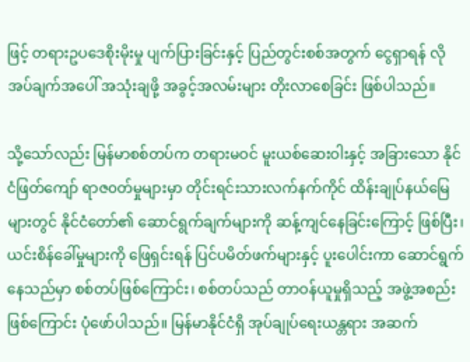ဖြင့် တရားဥပဒေစိုးမိုးမှု ပျက်ပြားခြင်းနှင့် ပြည်တွင်းစစ်အတွက် ငွေရှာရန် လိုအပ်ချက်အပေါ် အသုံးချဖို့ အခွင့်အလမ်းများ တိုးလာစေခြင်း ဖြစ်ပါသည်။

သို့သော်လည်း မြန်မာစစ်တပ်က တရားမဝင် မူးယစ်ဆေးဝါးနှင့် အခြားသော နိုင်ငံဖြတ်ကျော် ရာဇ၀တ်မှုများမှာ တိုင်းရင်းသားလက်နက်ကိုင် ထိန်းချုပ်နယ်မြေများတွင် နိုင်ငံတော်၏ ဆောင်ရွက်ချက်များကို ဆန့်ကျင်နေခြင်းကြောင့် ဖြစ်ပြီး၊ ယင်းစိန်ခေါ်မှုများကို ဖြေရှင်းရန် ပြင်ပမိတ်ဖက်များနှင့် ပူးပေါင်းကာ ဆောင်ရွက်နေသည်မှာ စစ်တပ်ဖြစ်ကြောင်း၊ စစ်တပ်သည် တာဝန်ယူမှုရှိသည့် အဖွဲ့အစည်းဖြစ်ကြောင်း ပုံဖော်ပါသည်။ မြန်မာနိုင်ငံရှိ အုပ်ချုပ်ရေးယန္တရား အဆက်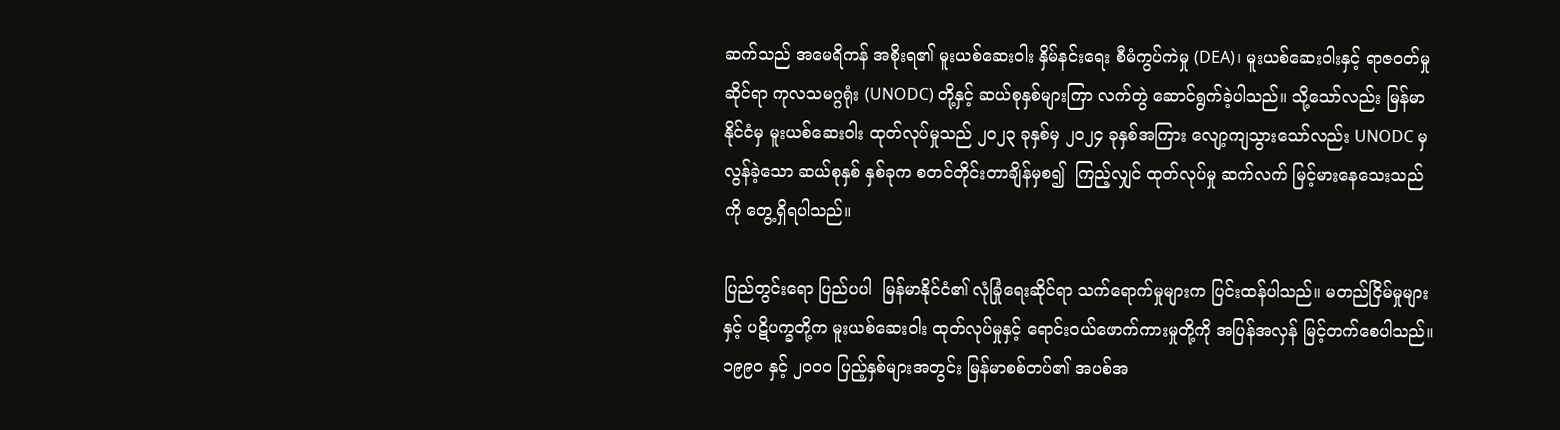ဆက်သည် အမေရိကန် အစိုးရ၏ မူးယစ်ဆေးဝါး နှိမ်နင်းရေး စီမံကွပ်ကဲမှု (DEA)၊ မူးယစ်ဆေးဝါးနှင့် ရာဇ၀တ်မှုဆိုင်ရာ ကုလသမဂ္ဂရုံး (UNODC) တို့နှင့် ဆယ်စုနှစ်များကြာ လက်တွဲ ဆောင်ရွက်ခဲ့ပါသည်။ သို့သော်လည်း မြန်မာနိုင်ငံမှ မူးယစ်ဆေးဝါး ထုတ်လုပ်မှုသည် ၂၀၂၃ ခုနှစ်မှ ၂၀၂၄ ခုနှစ်အကြား လျော့ကျသွားသော်လည်း UNODC မှ လွန်ခဲ့သော ဆယ်စုနှစ် နှစ်ခုက စတင်တိုင်းတာချိန်မှစ၍  ကြည့်လျှင် ထုတ်လုပ်မှု ဆက်လက် မြင့်မားနေသေးသည်ကို တွေ့ရှိရပါသည်။

ပြည်တွင်းရော ပြည်ပပါ  မြန်မာနိုင်ငံ၏ လုံခြုံရေးဆိုင်ရာ သက်ရောက်မှုများက ပြင်းထန်ပါသည်။ မတည်ငြိမ်မှုများနှင့် ပဋိပက္ခတို့က မူးယစ်ဆေးဝါး ထုတ်လုပ်မှုနှင့် ရောင်းဝယ်ဖောက်ကားမှုတို့ကို အပြန်အလှန် မြင့်တက်စေပါသည်။ ၁၉၉၀ နှင့် ၂၀၀၀ ပြည့်နှစ်များအတွင်း မြန်မာစစ်တပ်၏ အပစ်အ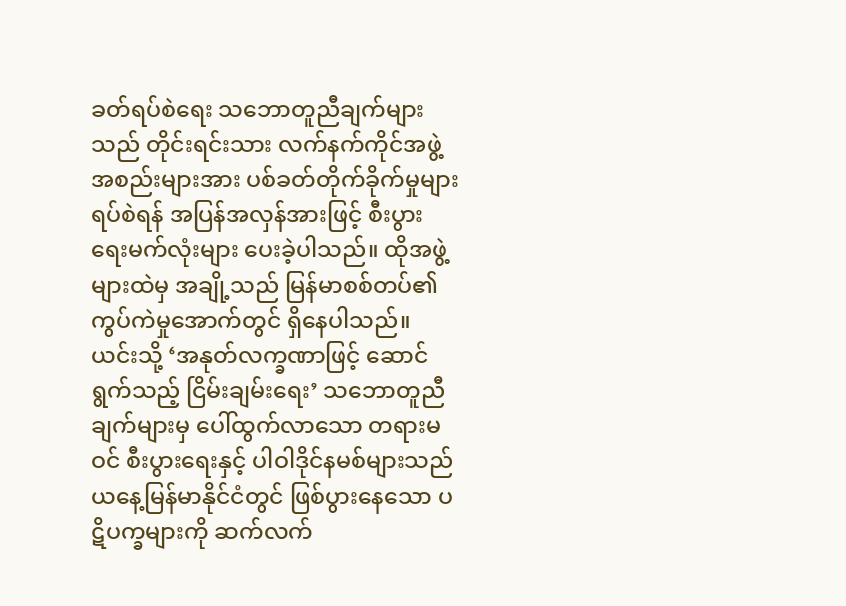ခတ်ရပ်စဲရေး သဘောတူညီချက်များသည် တိုင်းရင်းသား လက်နက်ကိုင်အဖွဲ့အစည်းများအား ပစ်ခတ်တိုက်ခိုက်မှုများ ရပ်စဲရန် အပြန်အလှန်အားဖြင့် စီးပွားရေးမက်လုံးများ ပေးခဲ့ပါသည်။ ထိုအဖွဲ့များထဲမှ အချို့သည် မြန်မာစစ်တပ်၏ ကွပ်ကဲမှုအောက်တွင် ရှိနေပါသည်။ ယင်းသို့ ‘အနုတ်လက္ခဏာဖြင့် ဆောင်ရွက်သည့် ငြိမ်းချမ်းရေး’ သဘောတူညီချက်များမှ ပေါ်ထွက်လာသော တရားမဝင် စီးပွားရေးနှင့် ပါဝါဒိုင်နမစ်များသည် ယနေ့မြန်မာနိုင်ငံတွင် ဖြစ်ပွားနေသော ပဋိပက္ခများကို ဆက်လက်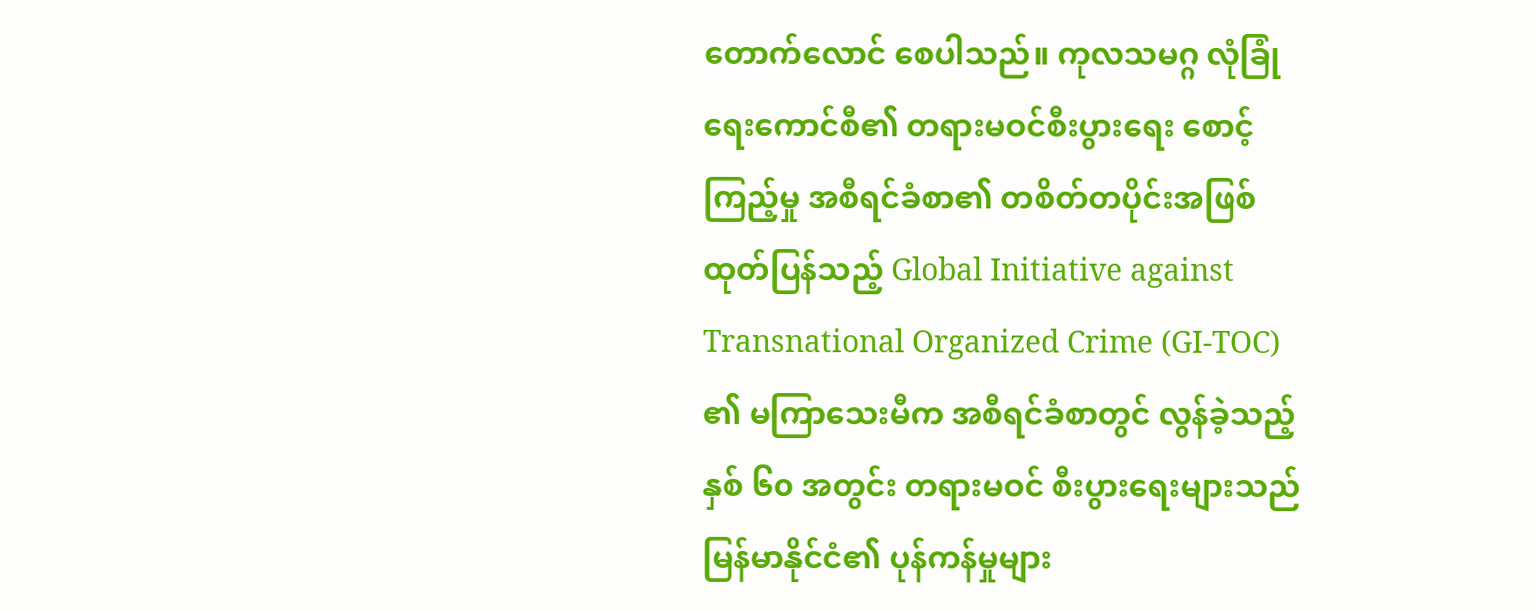တောက်လောင် စေပါသည်။ ကုလသမဂ္ဂ လုံခြုံရေးကောင်စီ၏ တရားမဝင်စီးပွားရေး စောင့်ကြည့်မှု အစီရင်ခံစာ၏ တစိတ်တပိုင်းအဖြစ် ထုတ်ပြန်သည့် Global Initiative against Transnational Organized Crime (GI-TOC) ၏ မကြာသေးမီက အစီရင်ခံစာတွင် လွန်ခဲ့သည့် နှစ် ၆၀ အတွင်း တရားမဝင် စီးပွားရေးများသည် မြန်မာနိုင်ငံ၏ ပုန်ကန်မှုများ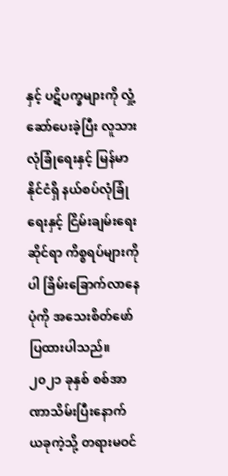နှင့် ပဋိပက္ခများကို လှုံ့ဆော်ပေးခဲ့ပြီး လူသားလုံခြုံရေးနှင့် မြန်မာနိုင်ငံရှိ နယ်စပ်လုံခြုံရေးနှင့် ငြိမ်းချမ်းရေးဆိုင်ရာ ကိစ္စရပ်များကိုပါ ခြိမ်းခြောက်လာနေပုံကို အသေးစိတ်ဖော်ပြထားပါသည်။ ၂၀၂၁ ခုနှစ် စစ်အာဏာသိမ်းပြီးနောက် ယခုကဲ့သို့ တရားမဝင်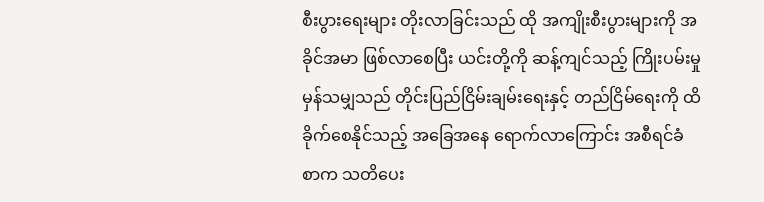စီးပွားရေးများ တိုးလာခြင်းသည် ထို အကျိုးစီးပွားများကို အခိုင်အမာ ဖြစ်လာစေပြီး ယင်းတို့ကို ဆန့်ကျင်သည့် ကြိုးပမ်းမှုမှန်သမျှသည် တိုင်းပြည်ငြိမ်းချမ်းရေးနှင့် တည်ငြိမ်ရေးကို ထိခိုက်စေနိုင်သည့် အခြေအနေ ရောက်လာကြောင်း အစီရင်ခံစာက သတိပေး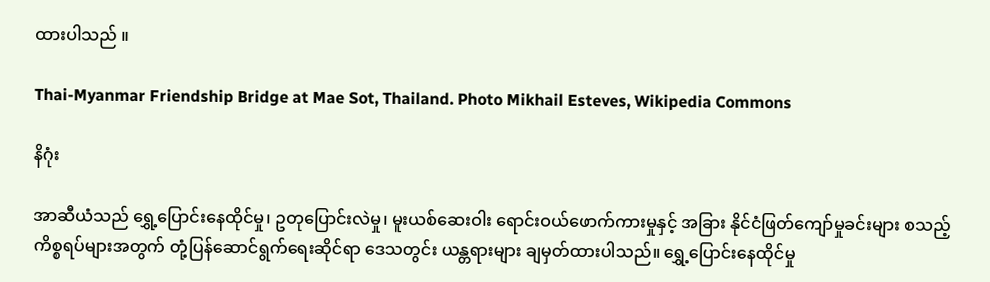ထားပါသည် ။

Thai-Myanmar Friendship Bridge at Mae Sot, Thailand. Photo Mikhail Esteves, Wikipedia Commons

နိဂုံး

အာဆီယံသည် ရွှေ့ပြောင်းနေထိုင်မှု၊ ဥတုပြောင်းလဲမှု၊ မူးယစ်ဆေးဝါး ရောင်းဝယ်ဖောက်ကားမှုနှင့် အခြား နိုင်ငံဖြတ်ကျော်မှုခင်းများ စသည့် ကိစ္စရပ်များအတွက် တုံ့ပြန်ဆောင်ရွက်ရေးဆိုင်ရာ ဒေသတွင်း ယန္တရားများ ချမှတ်ထားပါသည်။ ရွှေ့ပြောင်းနေထိုင်မှု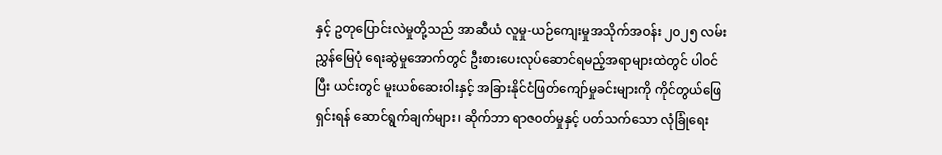နှင့် ဥတုပြောင်းလဲမှုတို့သည် အာဆီယံ လူမှု-ယဉ်ကျေးမှုအသိုက်အဝန်း ၂၀၂၅ လမ်းညွှန်မြေပုံ ရေးဆွဲမှုအောက်တွင် ဦးစားပေးလုပ်ဆောင်ရမည့်အရာများထဲတွင် ပါဝင်ပြီး ယင်းတွင် မူးယစ်ဆေးဝါးနှင့် အခြားနိုင်ငံဖြတ်ကျော်မှုခင်းများကို ကိုင်တွယ်ဖြေရှင်းရန် ဆောင်ရွက်ချက်များ၊ ဆိုက်ဘာ ရာဇ၀တ်မှုနှင့် ပတ်သက်သော လုံခြုံရေး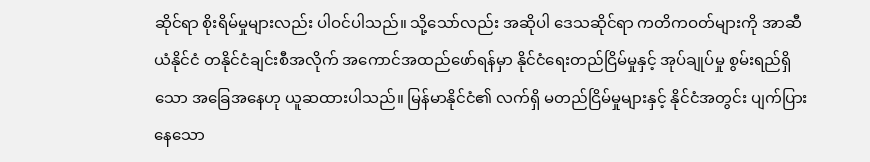ဆိုင်ရာ စိုးရိမ်မှုများလည်း ပါဝင်ပါသည်။ သို့သော်လည်း အဆိုပါ ဒေသဆိုင်ရာ ကတိကဝတ်များကို အာဆီယံနိုင်ငံ တနိုင်ငံချင်းစီအလိုက် အကောင်အထည်ဖော်ရန်မှာ နိုင်ငံရေးတည်ငြိမ်မှုနှင့် အုပ်ချုပ်မှု စွမ်းရည်ရှိသော အခြေအနေဟု ယူဆထားပါသည်။ မြန်မာနိုင်ငံ၏ လက်ရှိ မတည်ငြိမ်မှုများနှင့် နိုင်ငံအတွင်း ပျက်ပြားနေသော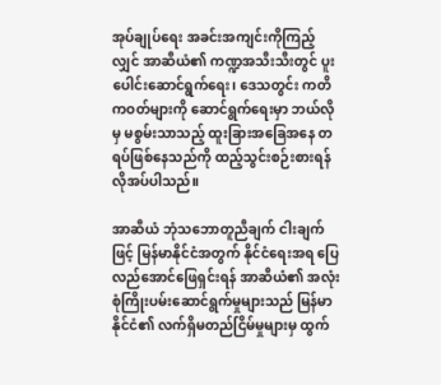အုပ်ချုပ်ရေး အခင်းအကျင်းကိုကြည့်လျှင် အာဆီယံ၏ ကဏ္ဍအသီးသီးတွင် ပူးပေါင်းဆောင်ရွက်ရေး၊ ဒေသတွင်း ကတိကဝတ်များကို ဆောင်ရွက်ရေးမှာ ဘယ်လိုမှ မစွမ်းသာသည့် ထူးခြားအခြေအနေ တရပ်ဖြစ်နေသည်ကို ထည့်သွင်းစဉ်းစားရန် လိုအပ်ပါသည်။

အာဆီယံ ဘုံသဘောတူညီချက် ငါးချက်ဖြင့် မြန်မာနိုင်ငံအတွက် နိုင်ငံရေးအရ ပြေလည်အောင်ဖြေရှင်းရန် အာဆီယံ၏ အလုံးစုံကြိုးပမ်းဆောင်ရွက်မှုများသည် မြန်မာနိုင်ငံ၏ လက်ရှိမတည်ငြိမ်မှုများမှ ထွက်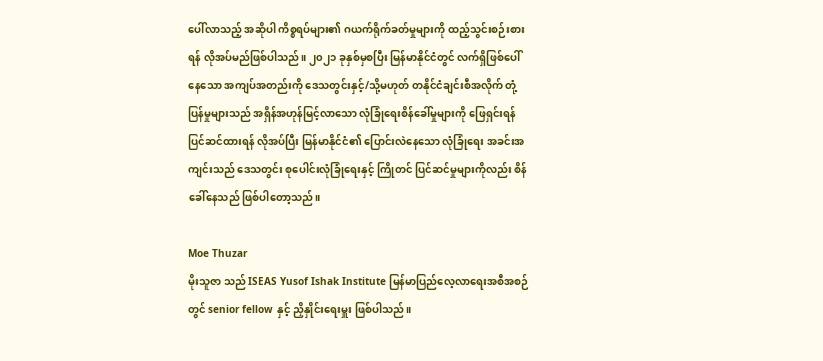ပေါ်လာသည့် အဆိုပါ ကိစ္စရပ်များ၏ ဂယက်ရိုက်ခတ်မှုများကို ထည့်သွင်းစဉ်းစားရန် လိုအပ်မည်ဖြစ်ပါသည်။ ၂၀၂၁ ခုနှစ်မှစပြီး မြန်မာနိုင်ငံတွင် လက်ရှိဖြစ်ပေါ်နေသော အကျပ်အတည်းကို ဒေသတွင်းနှင့်/သို့မဟုတ် တနိုင်ငံချင်းစီအလိုက် တုံ့ပြန်မှုများသည် အရှိန်အဟုန်မြင့်လာသော လုံခြုံရေးစိန်ခေါ်မှုများကို ဖြေရှင်းရန် ပြင်ဆင်ထားရန် လိုအပ်ပြီး မြန်မာနိုင်ငံ၏ ပြောင်းလဲနေသော လုံခြုံရေး အခင်းအကျင်းသည် ဒေသတွင်း စုပေါင်းလုံခြုံရေးနှင့် ကြိုတင် ပြင်ဆင်မှုများကိုလည်း စိန်ခေါ်နေသည် ဖြစ်ပါတော့သည်။

Moe Thuzar
မိုးသူဇာ သည် ISEAS Yusof Ishak Institute မြန်မာပြည်လေ့လာရေးအစီအစဉ်တွင် senior fellow နှင့် ညှိနှိုင်းရေးမှူး ဖြစ်ပါသည်။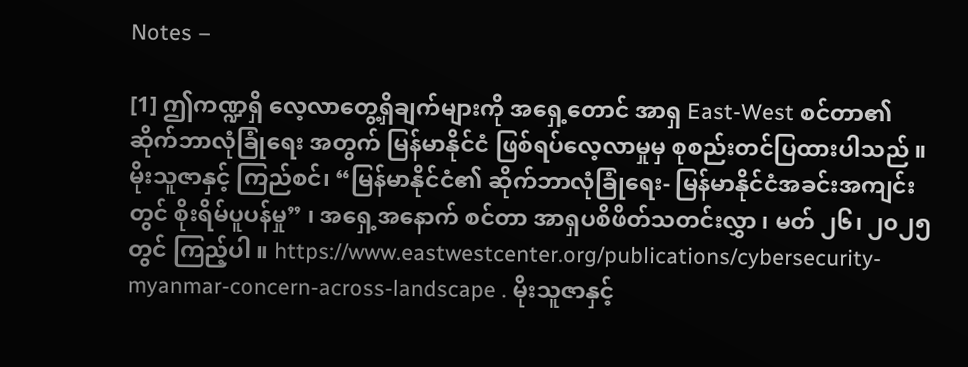Notes –

[1] ဤကဏ္ဍရှိ လေ့လာတွေ့ရှိချက်များကို အရှေ့တောင် အာရှ East-West စင်တာ၏ ဆိုက်ဘာလုံခြုံရေး အတွက် မြန်မာနိုင်ငံ ဖြစ်ရပ်လေ့လာမှုမှ စုစည်းတင်ပြထားပါသည် ။ မိုးသူဇာနှင့် ကြည်စင်၊ “မြန်မာနိုင်ငံ၏ ဆိုက်ဘာလုံခြုံရေး- မြန်မာနိုင်ငံအခင်းအကျင်းတွင် စိုးရိမ်ပူပန်မှု” ၊ အရှေ့အနောက် စင်တာ အာရှပစိဖိတ်သတင်းလွှာ ၊ မတ် ၂၆၊ ၂၀၂၅ တွင် ကြည့်ပါ ။ https://www.eastwestcenter.org/publications/cybersecurity-myanmar-concern-across-landscape . မိုးသူဇာနှင့်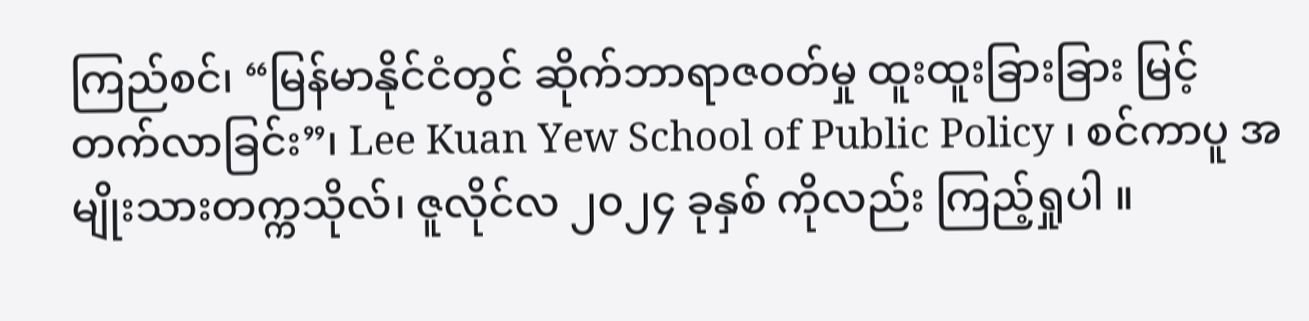ကြည်စင်၊ “မြန်မာနိုင်ငံတွင် ဆိုက်ဘာရာဇ၀တ်မှု ထူးထူးခြားခြား မြင့်တက်လာခြင်း”၊ Lee Kuan Yew School of Public Policy ၊ စင်ကာပူ အမျိုးသားတက္ကသိုလ်၊ ဇူလိုင်လ ၂၀၂၄ ခုနှစ် ကိုလည်း ကြည့်ရှုပါ ။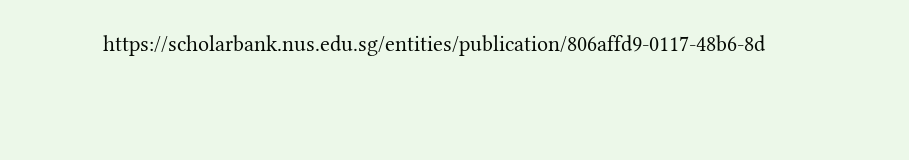https://scholarbank.nus.edu.sg/entities/publication/806affd9-0117-48b6-8d